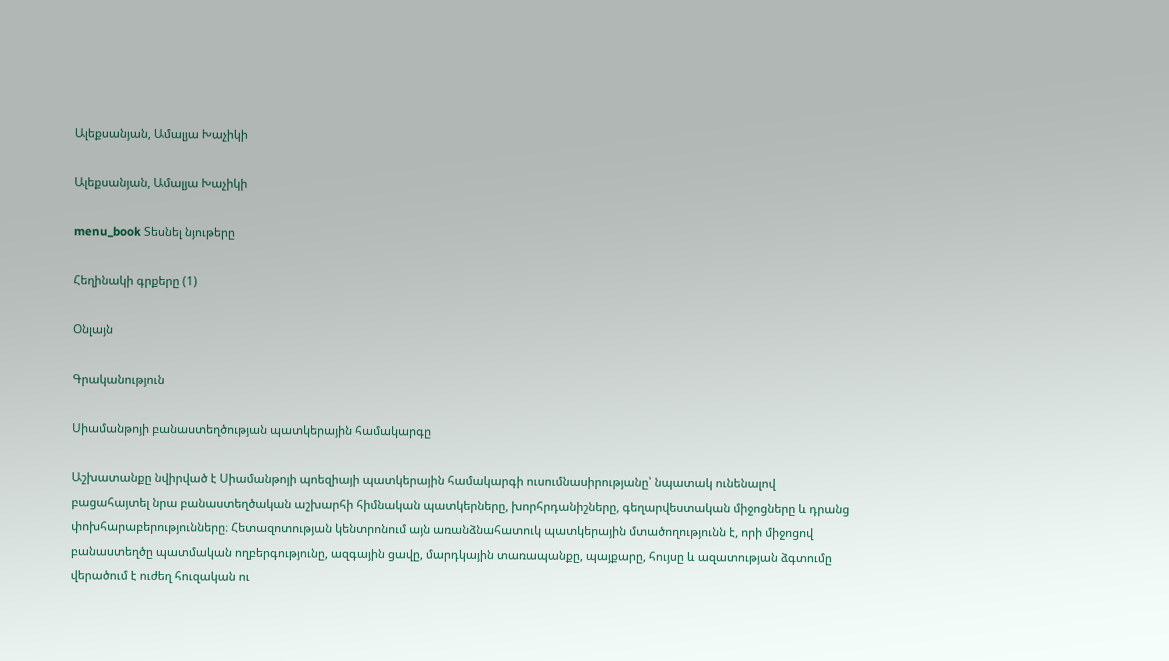Ալեքսանյան, Ամալյա Խաչիկի

Ալեքսանյան, Ամալյա Խաչիկի

menu_book Տեսնել նյութերը

Հեղինակի գրքերը (1)

Օնլայն

Գրականություն

Սիամանթոյի բանաստեղծության պատկերային համակարգը

Աշխատանքը նվիրված է Սիամանթոյի պոեզիայի պատկերային համակարգի ուսումնասիրությանը՝ նպատակ ունենալով բացահայտել նրա բանաստեղծական աշխարհի հիմնական պատկերները, խորհրդանիշները, գեղարվեստական միջոցները և դրանց փոխհարաբերությունները։ Հետազոտության կենտրոնում այն առանձնահատուկ պատկերային մտածողությունն է, որի միջոցով բանաստեղծը պատմական ողբերգությունը, ազգային ցավը, մարդկային տառապանքը, պայքարը, հույսը և ազատության ձգտումը վերածում է ուժեղ հուզական ու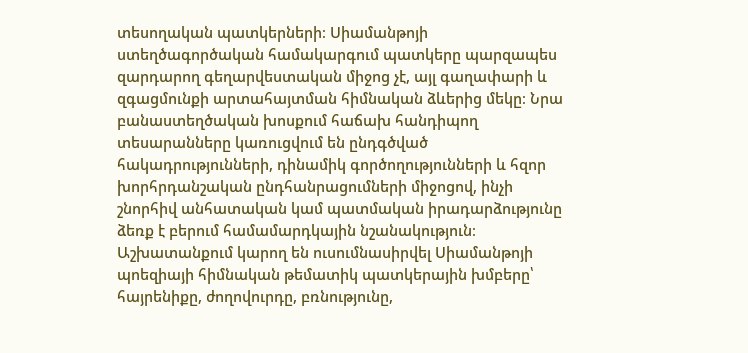տեսողական պատկերների։ Սիամանթոյի ստեղծագործական համակարգում պատկերը պարզապես զարդարող գեղարվեստական միջոց չէ, այլ գաղափարի և զգացմունքի արտահայտման հիմնական ձևերից մեկը։ Նրա բանաստեղծական խոսքում հաճախ հանդիպող տեսարանները կառուցվում են ընդգծված հակադրությունների, դինամիկ գործողությունների և հզոր խորհրդանշական ընդհանրացումների միջոցով, ինչի շնորհիվ անհատական կամ պատմական իրադարձությունը ձեռք է բերում համամարդկային նշանակություն։ Աշխատանքում կարող են ուսումնասիրվել Սիամանթոյի պոեզիայի հիմնական թեմատիկ պատկերային խմբերը՝ հայրենիքը, ժողովուրդը, բռնությունը,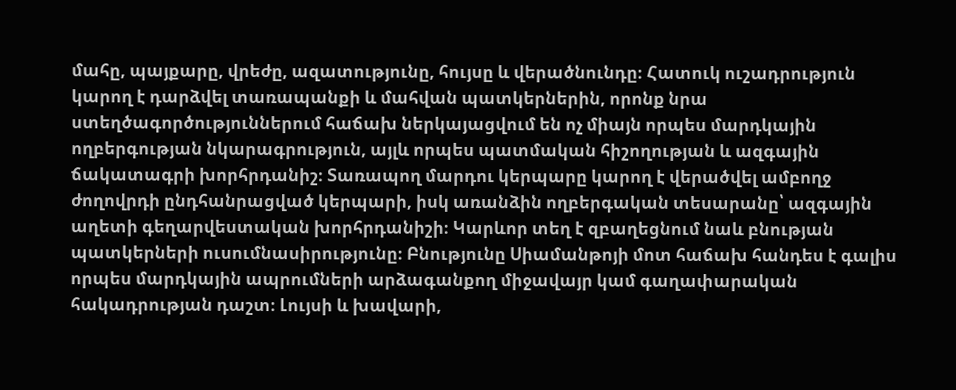մահը, պայքարը, վրեժը, ազատությունը, հույսը և վերածնունդը։ Հատուկ ուշադրություն կարող է դարձվել տառապանքի և մահվան պատկերներին, որոնք նրա ստեղծագործություններում հաճախ ներկայացվում են ոչ միայն որպես մարդկային ողբերգության նկարագրություն, այլև որպես պատմական հիշողության և ազգային ճակատագրի խորհրդանիշ։ Տառապող մարդու կերպարը կարող է վերածվել ամբողջ ժողովրդի ընդհանրացված կերպարի, իսկ առանձին ողբերգական տեսարանը՝ ազգային աղետի գեղարվեստական խորհրդանիշի։ Կարևոր տեղ է զբաղեցնում նաև բնության պատկերների ուսումնասիրությունը։ Բնությունը Սիամանթոյի մոտ հաճախ հանդես է գալիս որպես մարդկային ապրումների արձագանքող միջավայր կամ գաղափարական հակադրության դաշտ։ Լույսի և խավարի,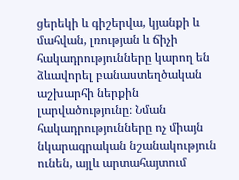ցերեկի և գիշերվա, կյանքի և մահվան, լռության և ճիչի հակադրությունները կարող են ձևավորել բանաստեղծական աշխարհի ներքին լարվածությունը։ Նման հակադրությունները ոչ միայն նկարագրական նշանակություն ունեն, այլև արտահայտում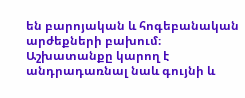են բարոյական և հոգեբանական արժեքների բախում։ Աշխատանքը կարող է անդրադառնալ նաև գույնի և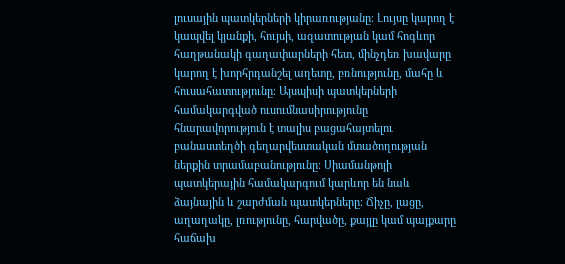լուսային պատկերների կիրառությանը։ Լույսը կարող է կապվել կյանքի, հույսի, ազատության կամ հոգևոր հաղթանակի գաղափարների հետ, մինչդեռ խավարը կարող է խորհրդանշել աղետը, բռնությունը, մահը և հուսահատությունը։ Այսպիսի պատկերների համակարգված ուսումնասիրությունը հնարավորություն է տալիս բացահայտելու բանաստեղծի գեղարվեստական մտածողության ներքին տրամաբանությունը։ Սիամանթոյի պատկերային համակարգում կարևոր են նաև ձայնային և շարժման պատկերները։ Ճիչը, լացը, աղաղակը, լռությունը, հարվածը, քայլը կամ պայքարը հաճախ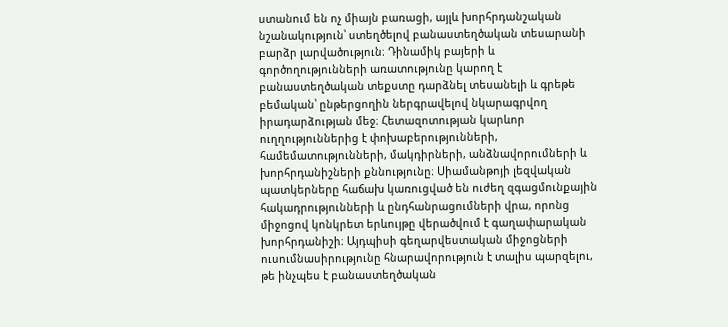ստանում են ոչ միայն բառացի, այլև խորհրդանշական նշանակություն՝ ստեղծելով բանաստեղծական տեսարանի բարձր լարվածություն։ Դինամիկ բայերի և գործողությունների առատությունը կարող է բանաստեղծական տեքստը դարձնել տեսանելի և գրեթե բեմական՝ ընթերցողին ներգրավելով նկարագրվող իրադարձության մեջ։ Հետազոտության կարևոր ուղղություններից է փոխաբերությունների, համեմատությունների, մակդիրների, անձնավորումների և խորհրդանիշների քննությունը։ Սիամանթոյի լեզվական պատկերները հաճախ կառուցված են ուժեղ զգացմունքային հակադրությունների և ընդհանրացումների վրա, որոնց միջոցով կոնկրետ երևույթը վերածվում է գաղափարական խորհրդանիշի։ Այդպիսի գեղարվեստական միջոցների ուսումնասիրությունը հնարավորություն է տալիս պարզելու, թե ինչպես է բանաստեղծական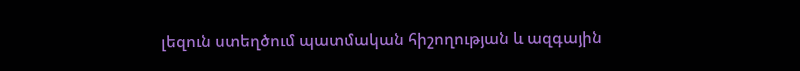լեզուն ստեղծում պատմական հիշողության և ազգային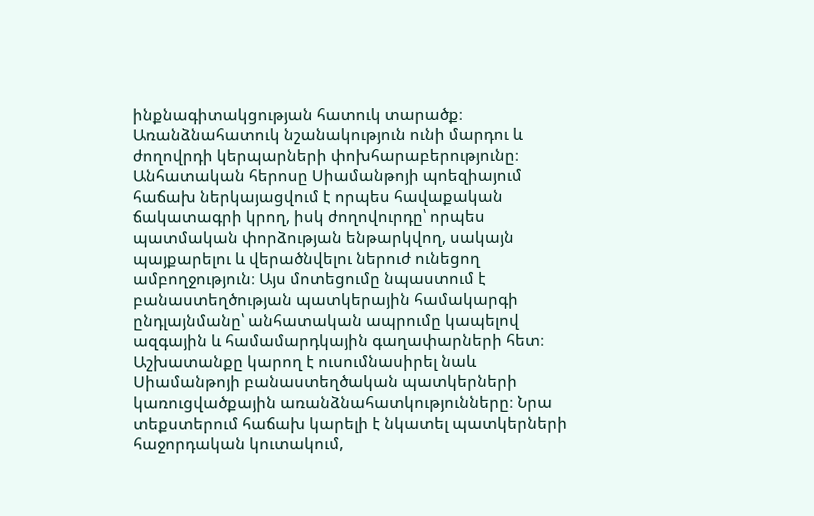ինքնագիտակցության հատուկ տարածք։ Առանձնահատուկ նշանակություն ունի մարդու և ժողովրդի կերպարների փոխհարաբերությունը։ Անհատական հերոսը Սիամանթոյի պոեզիայում հաճախ ներկայացվում է որպես հավաքական ճակատագրի կրող, իսկ ժողովուրդը՝ որպես պատմական փորձության ենթարկվող, սակայն պայքարելու և վերածնվելու ներուժ ունեցող ամբողջություն։ Այս մոտեցումը նպաստում է բանաստեղծության պատկերային համակարգի ընդլայնմանը՝ անհատական ապրումը կապելով ազգային և համամարդկային գաղափարների հետ։ Աշխատանքը կարող է ուսումնասիրել նաև Սիամանթոյի բանաստեղծական պատկերների կառուցվածքային առանձնահատկությունները։ Նրա տեքստերում հաճախ կարելի է նկատել պատկերների հաջորդական կուտակում,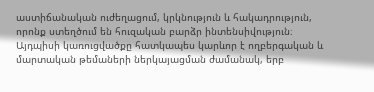աստիճանական ուժեղացում, կրկնություն և հակադրություն, որոնք ստեղծում են հուզական բարձր ինտենսիվություն։ Այդպիսի կառուցվածքը հատկապես կարևոր է ողբերգական և մարտական թեմաների ներկայացման ժամանակ, երբ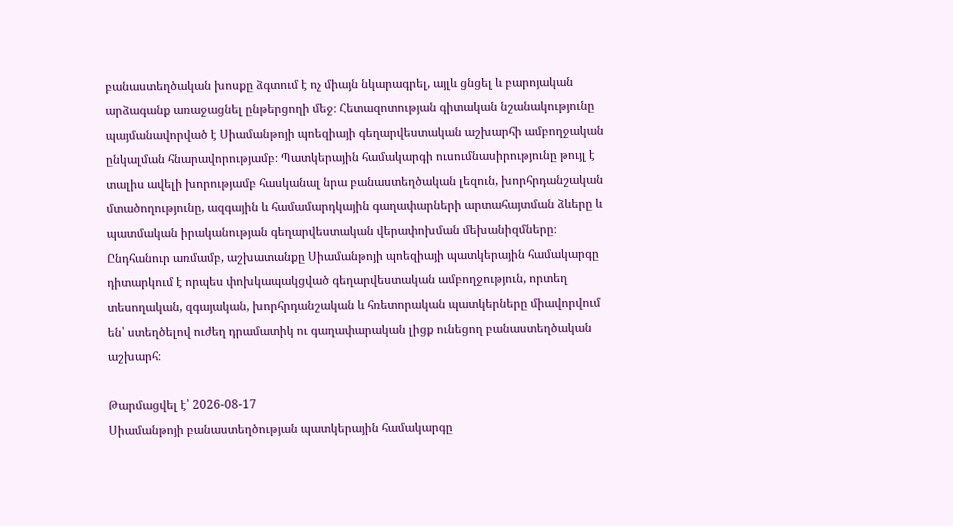բանաստեղծական խոսքը ձգտում է ոչ միայն նկարագրել, այլև ցնցել և բարոյական արձագանք առաջացնել ընթերցողի մեջ։ Հետազոտության գիտական նշանակությունը պայմանավորված է Սիամանթոյի պոեզիայի գեղարվեստական աշխարհի ամբողջական ընկալման հնարավորությամբ։ Պատկերային համակարգի ուսումնասիրությունը թույլ է տալիս ավելի խորությամբ հասկանալ նրա բանաստեղծական լեզուն, խորհրդանշական մտածողությունը, ազգային և համամարդկային գաղափարների արտահայտման ձևերը և պատմական իրականության գեղարվեստական վերափոխման մեխանիզմները։ Ընդհանուր առմամբ, աշխատանքը Սիամանթոյի պոեզիայի պատկերային համակարգը դիտարկում է որպես փոխկապակցված գեղարվեստական ամբողջություն, որտեղ տեսողական, զգայական, խորհրդանշական և հռետորական պատկերները միավորվում են՝ ստեղծելով ուժեղ դրամատիկ ու գաղափարական լիցք ունեցող բանաստեղծական աշխարհ։

Թարմացվել է՝ 2026-08-17
Սիամանթոյի բանաստեղծության պատկերային համակարգը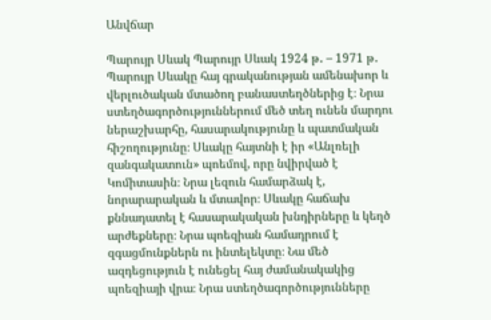Անվճար

Պարույր Սևակ Պարույր Սևակ 1924 թ․ – 1971 թ․ Պարույր Սևակը հայ գրականության ամենախոր և վերլուծական մտածող բանաստեղծներից է։ Նրա ստեղծագործություններում մեծ տեղ ունեն մարդու ներաշխարհը, հասարակությունը և պատմական հիշողությունը։ Սևակը հայտնի է իր «Անլռելի զանգակատուն» պոեմով, որը նվիրված է Կոմիտասին։ Նրա լեզուն համարձակ է, նորարարական և մտավոր։ Սևակը հաճախ քննադատել է հասարակական խնդիրները և կեղծ արժեքները։ Նրա պոեզիան համադրում է զգացմունքներն ու ինտելեկտը։ Նա մեծ ազդեցություն է ունեցել հայ ժամանակակից պոեզիայի վրա։ Նրա ստեղծագործությունները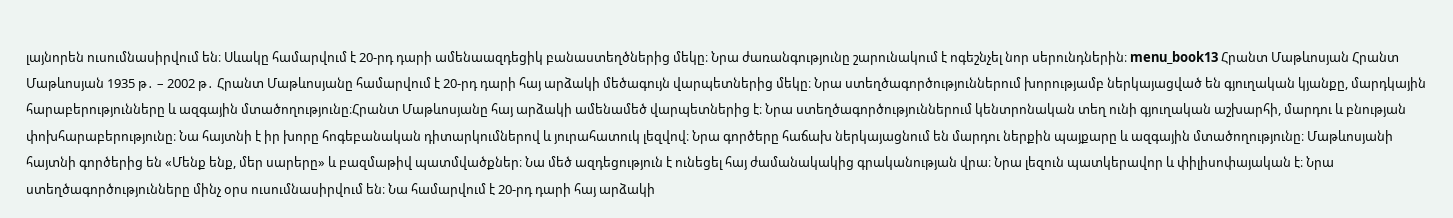լայնորեն ուսումնասիրվում են։ Սևակը համարվում է 20-րդ դարի ամենաազդեցիկ բանաստեղծներից մեկը։ Նրա ժառանգությունը շարունակում է ոգեշնչել նոր սերունդներին։ menu_book13 Հրանտ Մաթևոսյան Հրանտ Մաթևոսյան 1935 թ․ – 2002 թ․ Հրանտ Մաթևոսյանը համարվում է 20-րդ դարի հայ արձակի մեծագույն վարպետներից մեկը։ Նրա ստեղծագործություններում խորությամբ ներկայացված են գյուղական կյանքը, մարդկային հարաբերությունները և ազգային մտածողությունը։Հրանտ Մաթևոսյանը հայ արձակի ամենամեծ վարպետներից է։ Նրա ստեղծագործություններում կենտրոնական տեղ ունի գյուղական աշխարհի, մարդու և բնության փոխհարաբերությունը։ Նա հայտնի է իր խորը հոգեբանական դիտարկումներով և յուրահատուկ լեզվով։ Նրա գործերը հաճախ ներկայացնում են մարդու ներքին պայքարը և ազգային մտածողությունը։ Մաթևոսյանի հայտնի գործերից են «Մենք ենք, մեր սարերը» և բազմաթիվ պատմվածքներ։ Նա մեծ ազդեցություն է ունեցել հայ ժամանակակից գրականության վրա։ Նրա լեզուն պատկերավոր և փիլիսոփայական է։ Նրա ստեղծագործությունները մինչ օրս ուսումնասիրվում են։ Նա համարվում է 20-րդ դարի հայ արձակի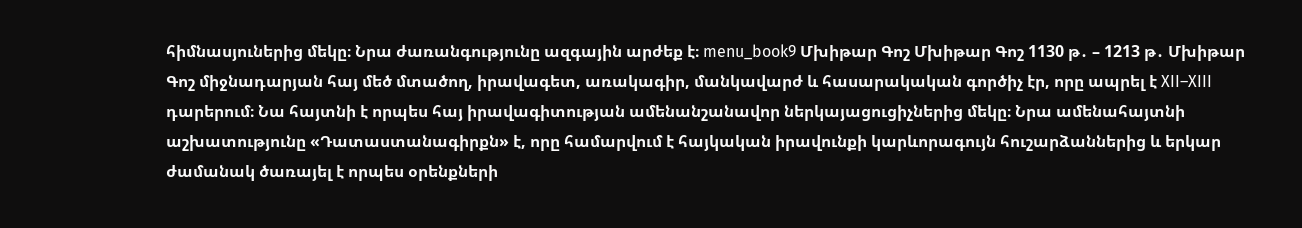հիմնասյուներից մեկը։ Նրա ժառանգությունը ազգային արժեք է։ menu_book9 Մխիթար Գոշ Մխիթար Գոշ 1130 թ․ – 1213 թ․ Մխիթար Գոշ միջնադարյան հայ մեծ մտածող, իրավագետ, առակագիր, մանկավարժ և հասարակական գործիչ էր, որը ապրել է XII–XIII դարերում։ Նա հայտնի է որպես հայ իրավագիտության ամենանշանավոր ներկայացուցիչներից մեկը։ Նրա ամենահայտնի աշխատությունը «Դատաստանագիրքն» է, որը համարվում է հայկական իրավունքի կարևորագույն հուշարձաններից և երկար ժամանակ ծառայել է որպես օրենքների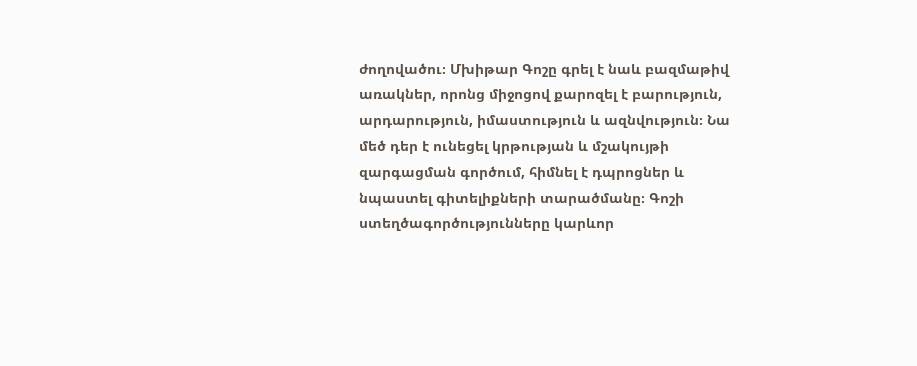ժողովածու։ Մխիթար Գոշը գրել է նաև բազմաթիվ առակներ, որոնց միջոցով քարոզել է բարություն, արդարություն, իմաստություն և ազնվություն։ Նա մեծ դեր է ունեցել կրթության և մշակույթի զարգացման գործում, հիմնել է դպրոցներ և նպաստել գիտելիքների տարածմանը։ Գոշի ստեղծագործությունները կարևոր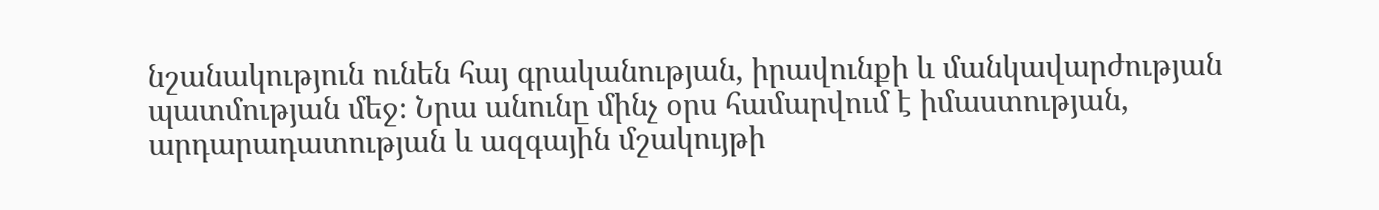նշանակություն ունեն հայ գրականության, իրավունքի և մանկավարժության պատմության մեջ։ Նրա անունը մինչ օրս համարվում է իմաստության, արդարադատության և ազգային մշակույթի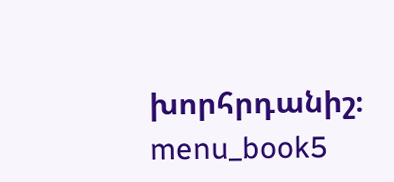խորհրդանիշ։ menu_book5